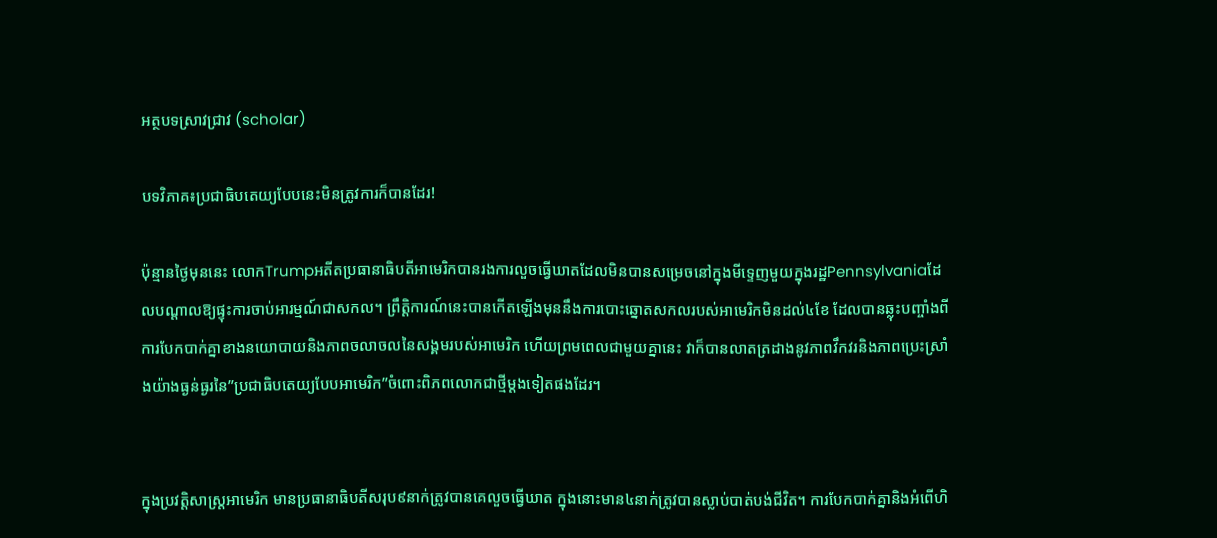អត្ថបទស្រាវជ្រាវ (scholar)

បទវិភាគ៖ប្រជាធិបតេយ្យបែបនេះមិនត្រូវការក៏បានដែរ!

ប៉ុន្មានថ្ងៃមុននេះ លោកTrumpអតីតប្រធានាធិបតីអាមេរិកបានរងការលួចធ្វើឃាតដែលមិនបានសម្រេចនៅក្នុងមីទ្ទេញមួយក្នុងរដ្ឋPennsylvaniaដែលបណ្តាលឱ្យផ្ទុះការចាប់អារម្មណ៍ជាសកល។ ព្រឹត្តិការណ៍នេះបានកើតឡើងមុននឹងការបោះឆ្នោតសកលរបស់អាមេរិកមិនដល់៤ខែ ដែលបានឆ្លុះបញ្ចាំងពីការបែកបាក់គ្នាខាងនយោបាយនិងភាពចលាចលនៃសង្គមរបស់អាមេរិក ហើយព្រមពេលជាមួយគ្នានេះ វាក៏បានលាតត្រដាងនូវភាពវឹកវរនិងភាពប្រេះស្រាំងយ៉ាងធ្ងន់ធ្ងរនៃ”ប្រជាធិបតេយ្យបែបអាមេរិក”ចំពោះពិភពលោកជាថ្មីម្ដងទៀតផងដែរ។


ក្នុងប្រវត្តិសាស្ត្រអាមេរិក មានប្រធានាធិបតីសរុប៩នាក់ត្រូវបានគេលួចធ្វើឃាត ក្នុងនោះមាន៤នាក់ត្រូវបានស្លាប់បាត់បង់ជីវិត។ ការបែកបាក់គ្នានិងអំពើហិ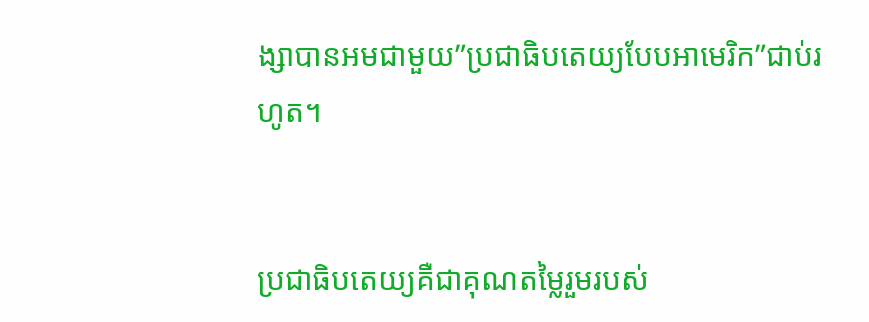ង្សាបានអមជាមួយ”ប្រជាធិបតេយ្យបែបអាមេរិក”ជាប់រហូត។


ប្រជាធិបតេយ្យគឺជាគុណតម្លៃរួមរបស់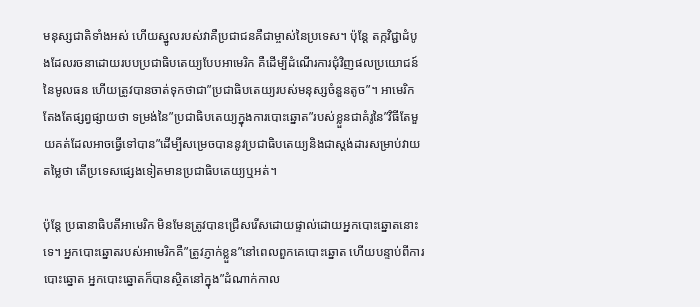មនុស្សជាតិទាំងអស់ ហើយស្នូលរបស់វាគឺប្រជាជនគឺជាម្ចាស់នៃប្រទេស។ ប៉ុន្តែ តក្កវិជ្ជាដំបូងដែលរចនាដោយរបបប្រជាធិបតេយ្យបែបអាមេរិក គឺដើម្បីដំណើរការជុំវិញផលប្រយោជន៍នៃមូលធន ហើយត្រូវបានចាត់ទុកថាជា”ប្រជាធិបតេយ្យរបស់មនុស្សចំនួនតូច”។ អាមេរិកតែងតែផ្សព្វផ្សាយថា ទម្រង់នៃ”ប្រជាធិបតេយ្យក្នុងការបោះឆ្នោត”របស់ខ្លួនជាគំរូនៃ”វិធីតែមួយគត់ដែលអាចធ្វើទៅបាន”ដើម្បីសម្រេចបាននូវប្រជាធិបតេយ្យនិងជាស្តង់ដារសម្រាប់វាយតម្លៃថា តើប្រទេសផ្សេងទៀតមានប្រជាធិបតេយ្យឬអត់។

ប៉ុន្តែ ប្រធានាធិបតីអាមេរិក មិនមែនត្រូវបានជ្រើសរើសដោយផ្ទាល់ដោយអ្នកបោះឆ្នោតនោះទេ។ អ្នកបោះឆ្នោតរបស់អាមេរិកគឺ”ត្រូវភ្ញាក់ខ្លួន”នៅពេលពួកគេបោះឆ្នោត ហើយបន្ទាប់ពីការបោះឆ្នោត អ្នកបោះឆ្នោតក៏បានស្ថិតនៅក្នុង”ដំណាក់កាល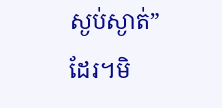ស្ងប់ស្ងាត់”ដែរ។មិ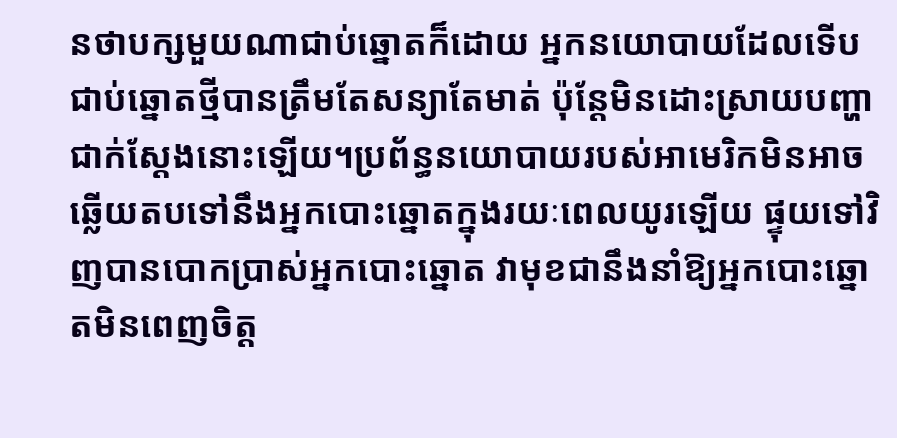នថាបក្សមួយណាជាប់ឆ្នោតក៏ដោយ អ្នកនយោបាយដែលទើបជាប់ឆ្នោតថ្មីបានត្រឹមតែសន្យាតែមាត់ ប៉ុន្តែមិនដោះស្រាយបញ្ហាជាក់ស្តែងនោះឡើយ។ប្រព័ន្ធនយោបាយរបស់អាមេរិកមិនអាចឆ្លើយតបទៅនឹងអ្នកបោះឆ្នោតក្នុងរយៈពេលយូរឡើយ ផ្ទុយទៅវិញបានបោកប្រាស់អ្នកបោះឆ្នោត វាមុខជានឹងនាំឱ្យអ្នកបោះឆ្នោតមិនពេញចិត្ត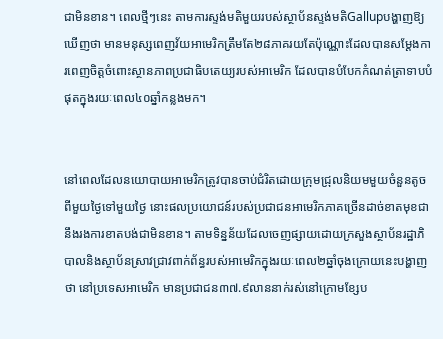ជាមិនខាន។ ពេលថ្មីៗនេះ តាមការស្ទង់មតិមួយរបស់ស្ថាប័នស្ទង់មតិGallupបង្ហាញឱ្យឃើញថា មានមនុស្សពេញវ័យអាមេរិកត្រឹមតែ២៨ភាគរយតែប៉ុណ្ណោះដែលបានសម្តែងការពេញចិត្តចំពោះស្ថានភាពប្រជាធិបតេយ្យរបស់អាមេរិក ដែលបានបំបែកកំណត់ត្រាទាបបំផុតក្នុងរយៈពេល៤០ឆ្នាំកន្លងមក។


នៅពេលដែលនយោបាយអាមេរិកត្រូវបានចាប់ជំរិតដោយក្រុមជ្រុលនិយមមួយចំនួនតូចពីមួយថ្ងៃទៅមួយថ្ងៃ នោះផលប្រយោជន៍របស់ប្រជាជនអាមេរិកភាគច្រើនដាច់ខាតមុខជានឹងរងការខាតបង់ជាមិនខាន។ តាមទិន្នន័យដែលចេញផ្សាយដោយក្រសួងស្ថាប័នរដ្ឋាភិបាលនិងស្ថាប័នស្រាវជ្រាវពាក់ព័ន្ធរបស់អាមេរិកក្នុងរយៈពេល២ឆ្នាំចុងក្រោយនេះបង្ហាញថា នៅប្រទេសអាមេរិក មានប្រជាជន៣៧.៩លាននាក់រស់នៅក្រោមខ្សែប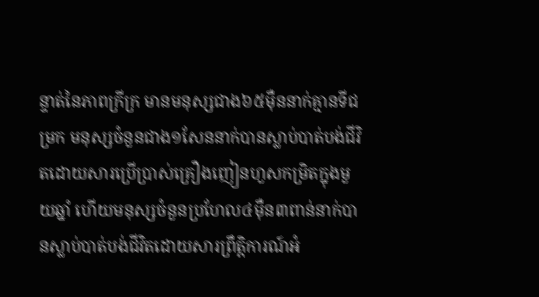ន្ទាត់នៃភាពក្រីក្រ មានមនុស្សជាង៦៥ម៉ឺននាក់គ្មានទីជម្រក មនុស្សចំនួនជាង១សែននាក់បានស្លាប់បាត់បង់ជីវិតដោយសារប្រើប្រាស់គ្រឿងញៀនហួសកម្រិតក្នុងមួយឆ្នាំ ហើយមនុស្សចំនួនប្រហែល៤ម៉ឺន៣ពាន់នាក់បានស្លាប់បាត់បង់ជីវិតដោយសារព្រឹត្តិការណ៍អំ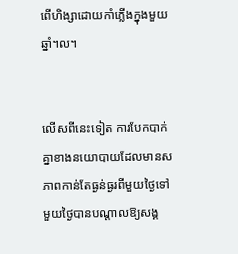ពើហិង្សាដោយកាំភ្លើងក្នុងមួយឆ្នាំ។ល។


លើសពីនេះទៀត ការបែកបាក់គ្នាខាងនយោបាយដែលមានសភាពកាន់តែធ្ងន់ធ្ងរពីមួយថ្ងៃទៅមួយថ្ងៃបានបណ្តាលឱ្យសង្គ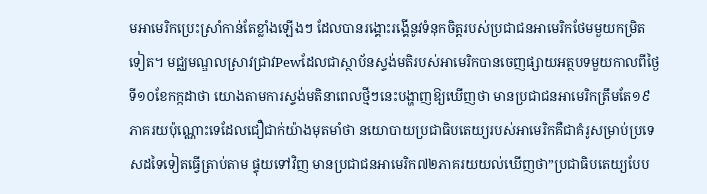មអាមេរិកប្រេះស្រាំកាន់តែខ្លាំងឡើងៗ ដែលបានរង្គោះរង្គើនូវទំនុកចិត្តរបស់ប្រជាជនអាមេរិកថែមមួយកម្រិតទៀត។ មជ្ឈមណ្ឌលស្រាវជ្រាវPewដែលជាស្ថាប័នស្ទង់មតិរបស់អាមេរិកបានចេញផ្សាយអត្ថបទមួយកាលពីថ្ងៃទី១០ខែកក្កដាថា យោងតាមការស្ទង់មតិនាពេលថ្មីៗនេះបង្ហាញឱ្យឃើញថា មានប្រជាជនអាមេរិកត្រឹមតែ១៩ភាគរយប៉ុណ្ណោះទេដែលជឿជាក់យ៉ាងមុតមាំថា នយោបាយប្រជាធិបតេយ្យរបស់អាមេរិកគឺជាគំរូសម្រាប់ប្រទេសដទៃទៀតធ្វើត្រាប់តាម ផ្ទុយទៅវិញ មានប្រជាជនអាមេរិក៧២ភាគរយយល់ឃើញថា”ប្រជាធិបតេយ្យបែប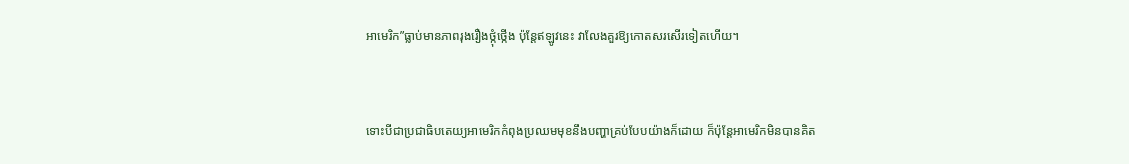អាមេរិក”ធ្លាប់មានភាពរុងរឿងថ្កុំថ្កើង ប៉ុន្តែឥឡូវនេះ វាលែងគួរឱ្យកោតសរសើរទៀតហើយ។


ទោះបីជាប្រជាធិបតេយ្យអាមេរិកកំពុងប្រឈមមុខនឹងបញ្ហាគ្រប់បែបយ៉ាងក៏ដោយ ក៏ប៉ុន្តែអាមេរិកមិនបានគិត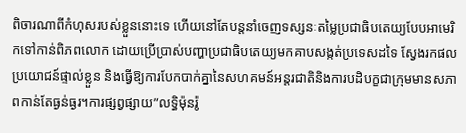ពិចារណាពីកំហុសរបស់ខ្លួននោះទេ ហើយនៅតែបន្តនាំចេញទស្សនៈតម្លៃប្រជាធិបតេយ្យបែបអាមេរិកទៅកាន់ពិភពលោក ដោយប្រើប្រាស់បញ្ហាប្រជាធិបតេយ្យមកគាបសង្កត់ប្រទេសដទៃ ស្វែងរកផលប្រយោជន៍ផ្ទាល់ខ្លួន និងធ្វើឱ្យការបែកបាក់គ្នានៃសហគមន៍អន្តរជាតិនិងការបដិបក្ខជាក្រុមមានសភាពកាន់តែធ្ងន់ធ្ងរ។ការផ្សព្វផ្សាយ”លទ្ធិម៉ុនរ៉ូ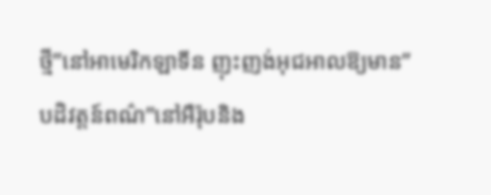ថ្មី”នៅអាមេរិកឡាទីន ញុះញង់អុជអាលឱ្យមាន”បដិវត្តន៍ពណ៌”នៅអឺរ៉ុបនិង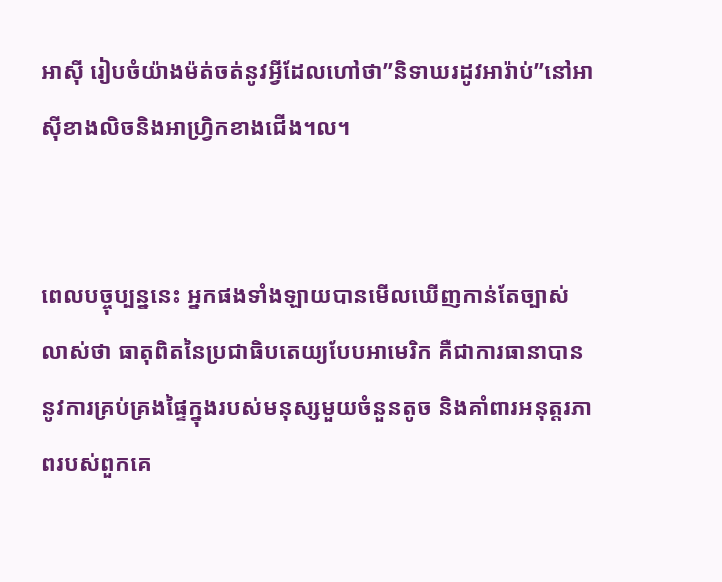អាស៊ី រៀបចំយ៉ាងម៉ត់ចត់នូវអ្វីដែលហៅថា”និទាឃរដូវអារ៉ាប់”នៅអាស៊ីខាងលិចនិងអាហ្វ្រិកខាងជើង។ល។


ពេលបច្ចុប្បន្ននេះ អ្នកផងទាំងឡាយបានមើលឃើញកាន់តែច្បាស់លាស់ថា ធាតុពិតនៃប្រជាធិបតេយ្យបែបអាមេរិក គឺជាការធានាបាននូវការគ្រប់គ្រងផ្ទៃក្នុងរបស់មនុស្សមួយចំនួនតូច និងគាំពារអនុត្តរភាពរបស់ពួកគេ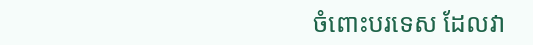ចំពោះបរទេស ដែលវា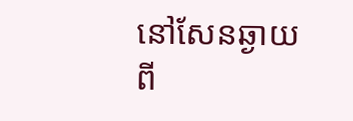នៅសែនឆ្ងាយពី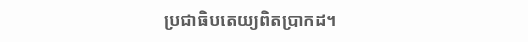ប្រជាធិបតេយ្យពិតប្រាកដ។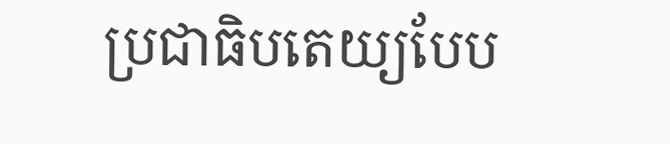ប្រជាធិបតេយ្យបែប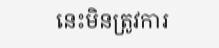នេះមិនត្រូវការ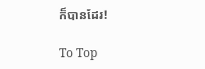ក៏បានដែរ!

To Top